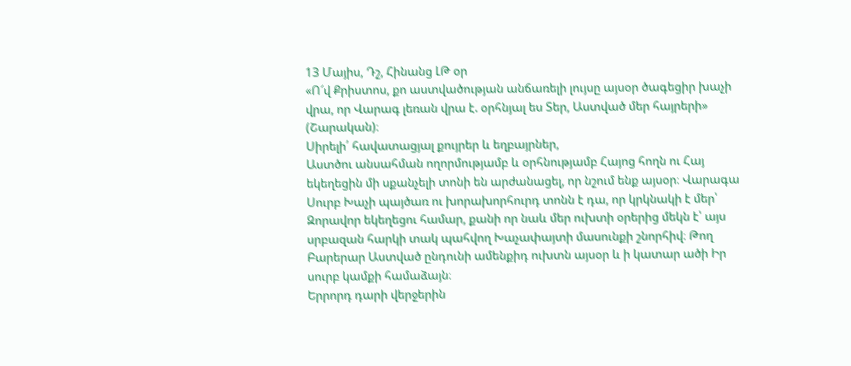13 Մայիս, Դշ, Հինանց ԼԹ օր
«Ո՜վ Քրիստոս, քո աստվածության անճառելի լույսը այսօր ծագեցիր խաչի վրա, որ Վարագ լեռան վրա է. օրհնյալ ես Տեր, Աստված մեր հայրերի» (Շարական)։
Սիրելի՛ հավատացյալ քույրեր և եղբայրներ,
Աստծու անսահման ողորմությամբ և օրհնությամբ Հայոց հողն ու Հայ եկեղեցին մի սքանչելի տոնի են արժանացել, որ նշում ենք այսօր։ Վարագա Սուրբ Խաչի պայծառ ու խորախորհուրդ տոնն է դա, որ կրկնակի է մեր՝ Զորավոր եկեղեցու համար, քանի որ նաև մեր ուխտի օրերից մեկն է՝ այս սրբազան հարկի տակ պահվող Խաչափայտի մասունքի շնորհիվ։ Թող Բարերար Աստված ընդունի ամենքիդ ուխտն այսօր և ի կատար ածի Իր սուրբ կամքի համաձայն։
Երրորդ դարի վերջերին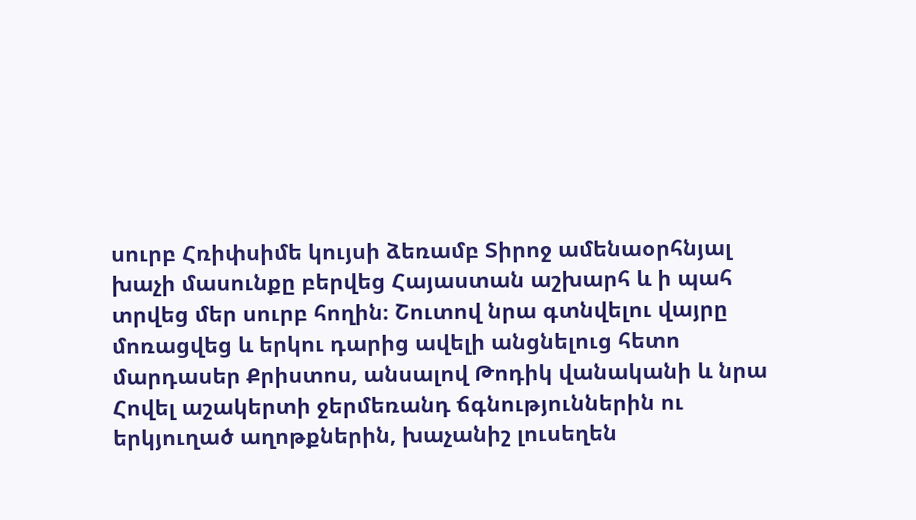սուրբ Հռիփսիմե կույսի ձեռամբ Տիրոջ ամենաօրհնյալ խաչի մասունքը բերվեց Հայաստան աշխարհ և ի պահ տրվեց մեր սուրբ հողին։ Շուտով նրա գտնվելու վայրը մոռացվեց և երկու դարից ավելի անցնելուց հետո մարդասեր Քրիստոս, անսալով Թոդիկ վանականի և նրա Հովել աշակերտի ջերմեռանդ ճգնություններին ու երկյուղած աղոթքներին, խաչանիշ լուսեղեն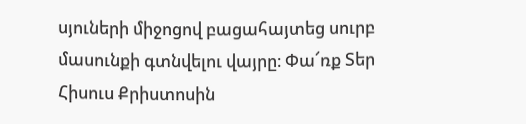սյուների միջոցով բացահայտեց սուրբ մասունքի գտնվելու վայրը։ Փա՜ռք Տեր Հիսուս Քրիստոսին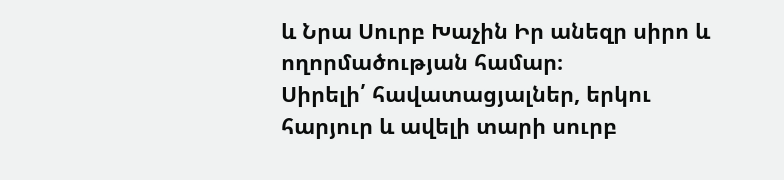և Նրա Սուրբ Խաչին Իր անեզր սիրո և ողորմածության համար։
Սիրելի՛ հավատացյալներ, երկու հարյուր և ավելի տարի սուրբ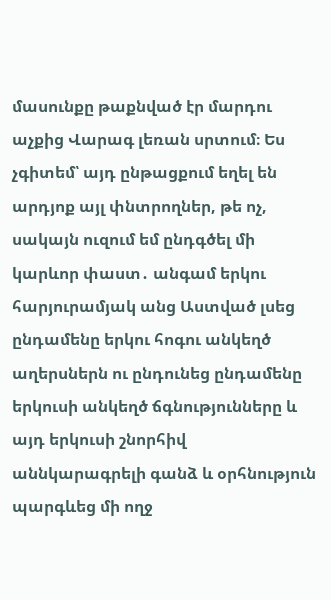մասունքը թաքնված էր մարդու աչքից Վարագ լեռան սրտում։ Ես չգիտեմ՝ այդ ընթացքում եղել են արդյոք այլ փնտրողներ, թե ոչ, սակայն ուզում եմ ընդգծել մի կարևոր փաստ․ անգամ երկու հարյուրամյակ անց Աստված լսեց ընդամենը երկու հոգու անկեղծ աղերսներն ու ընդունեց ընդամենը երկուսի անկեղծ ճգնությունները և այդ երկուսի շնորհիվ աննկարագրելի գանձ և օրհնություն պարգևեց մի ողջ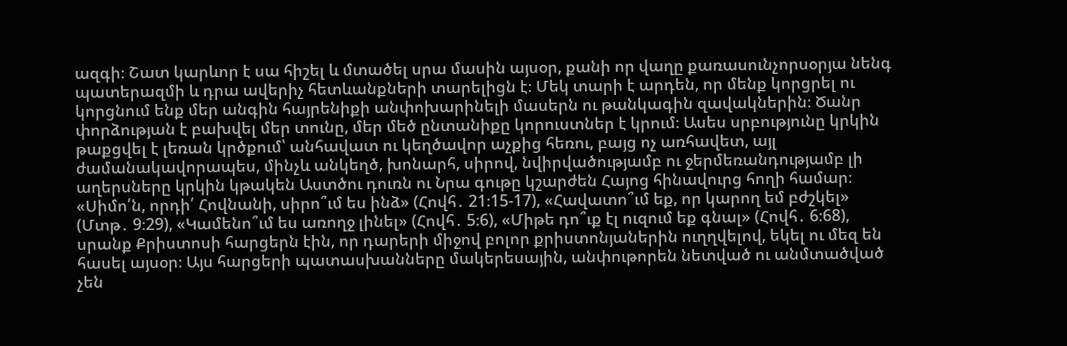ազգի։ Շատ կարևոր է սա հիշել և մտածել սրա մասին այսօր, քանի որ վաղը քառասունչորսօրյա նենգ պատերազմի և դրա ավերիչ հետևանքների տարելիցն է։ Մեկ տարի է արդեն, որ մենք կորցրել ու կորցնում ենք մեր անգին հայրենիքի անփոխարինելի մասերն ու թանկագին զավակներին։ Ծանր փորձության է բախվել մեր տունը, մեր մեծ ընտանիքը կորուստներ է կրում։ Ասես սրբությունը կրկին թաքցվել է լեռան կրծքում՝ անհավատ ու կեղծավոր աչքից հեռու, բայց ոչ առհավետ, այլ ժամանակավորապես, մինչև անկեղծ, խոնարհ, սիրով, նվիրվածությամբ ու ջերմեռանդությամբ լի աղերսները կրկին կթակեն Աստծու դուռն ու Նրա գութը կշարժեն Հայոց հինավուրց հողի համար։
«Սիմո՛ն, որդի՛ Հովնանի, սիրո՞ւմ ես ինձ» (Հովհ․ 21։15-17), «Հավատո՞ւմ եք, որ կարող եմ բժշկել» (Մտթ․ 9։29), «Կամենո՞ւմ ես առողջ լինել» (Հովհ․ 5։6), «Միթե դո՞ւք էլ ուզում եք գնալ» (Հովհ․ 6։68), սրանք Քրիստոսի հարցերն էին, որ դարերի միջով բոլոր քրիստոնյաներին ուղղվելով, եկել ու մեզ են հասել այսօր։ Այս հարցերի պատասխանները մակերեսային, անփութորեն նետված ու անմտածված չեն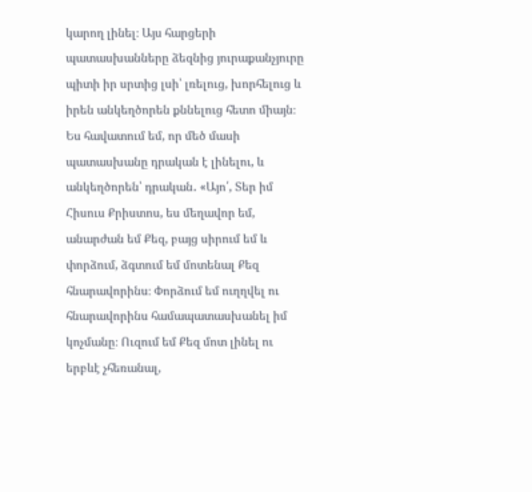կարող լինել։ Այս հարցերի պատասխանները ձեզնից յուրաքանչյուրը պիտի իր սրտից լսի՝ լռելուց, խորհելուց և իրեն անկեղծորեն քննելուց հետո միայն։ Ես հավատում եմ, որ մեծ մասի պատասխանը դրական է լինելու, և անկեղծորեն՝ դրական․ «Այո՛, Տեր իմ Հիսուս Քրիստոս, ես մեղավոր եմ, անարժան եմ Քեզ, բայց սիրում եմ և փորձում, ձգտում եմ մոտենալ Քեզ հնարավորինս։ Փորձում եմ ուղղվել ու հնարավորինս համապատասխանել իմ կոչմանը։ Ուզում եմ Քեզ մոտ լինել ու երբևէ չհեռանալ,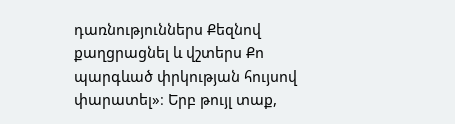դառնություններս Քեզնով քաղցրացնել և վշտերս Քո պարգևած փրկության հույսով փարատել»։ Երբ թույլ տաք,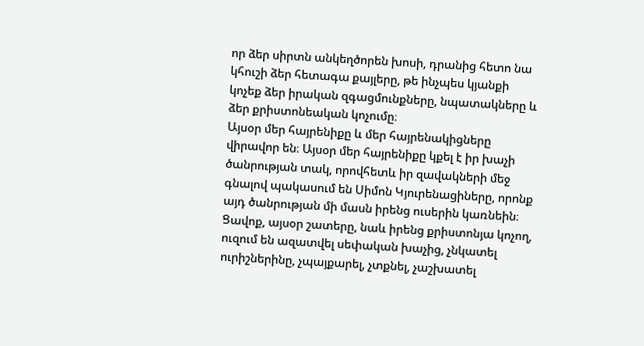որ ձեր սիրտն անկեղծորեն խոսի, դրանից հետո նա կհուշի ձեր հետագա քայլերը, թե ինչպես կյանքի կոչեք ձեր իրական զգացմունքները, նպատակները և ձեր քրիստոնեական կոչումը։
Այսօր մեր հայրենիքը և մեր հայրենակիցները վիրավոր են։ Այսօր մեր հայրենիքը կքել է իր խաչի ծանրության տակ, որովհետև իր զավակների մեջ գնալով պակասում են Սիմոն Կյուրենացիները, որոնք այդ ծանրության մի մասն իրենց ուսերին կառնեին։ Ցավոք, այսօր շատերը, նաև իրենց քրիստոնյա կոչող, ուզում են ազատվել սեփական խաչից, չնկատել ուրիշներինը, չպայքարել, չտքնել, չաշխատել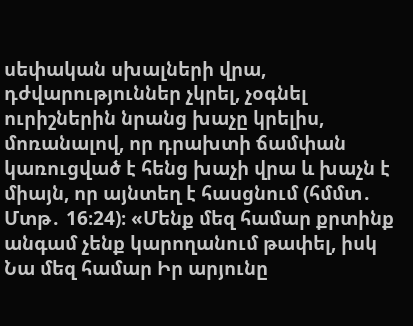սեփական սխալների վրա, դժվարություններ չկրել, չօգնել ուրիշներին նրանց խաչը կրելիս, մոռանալով, որ դրախտի ճամփան կառուցված է հենց խաչի վրա և խաչն է միայն, որ այնտեղ է հասցնում (հմմտ․ Մտթ․ 16։24)։ «Մենք մեզ համար քրտինք անգամ չենք կարողանում թափել, իսկ Նա մեզ համար Իր արյունը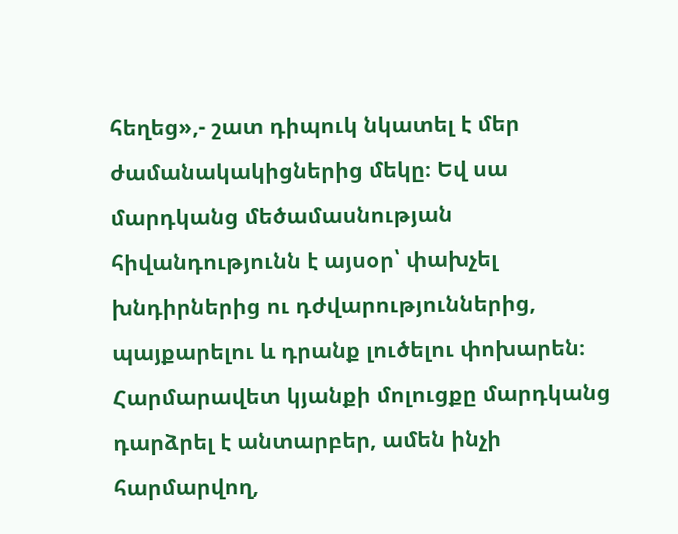հեղեց»,- շատ դիպուկ նկատել է մեր ժամանակակիցներից մեկը։ Եվ սա մարդկանց մեծամասնության հիվանդությունն է այսօր՝ փախչել խնդիրներից ու դժվարություններից, պայքարելու և դրանք լուծելու փոխարեն։ Հարմարավետ կյանքի մոլուցքը մարդկանց դարձրել է անտարբեր, ամեն ինչի հարմարվող,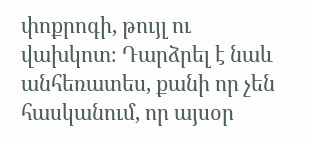փոքրոգի, թույլ ու վախկոտ։ Դարձրել է նաև անհեռատես, քանի որ չեն հասկանում, որ այսօր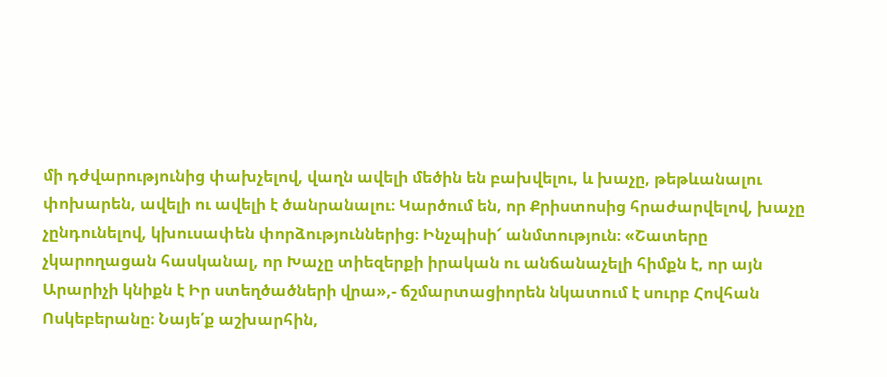մի դժվարությունից փախչելով, վաղն ավելի մեծին են բախվելու, և խաչը, թեթևանալու փոխարեն, ավելի ու ավելի է ծանրանալու։ Կարծում են, որ Քրիստոսից հրաժարվելով, խաչը չընդունելով, կխուսափեն փորձություններից։ Ինչպիսի՜ անմտություն։ «Շատերը չկարողացան հասկանալ, որ Խաչը տիեզերքի իրական ու անճանաչելի հիմքն է, որ այն Արարիչի կնիքն է Իր ստեղծածների վրա»,- ճշմարտացիորեն նկատում է սուրբ Հովհան Ոսկեբերանը։ Նայե՛ք աշխարհին,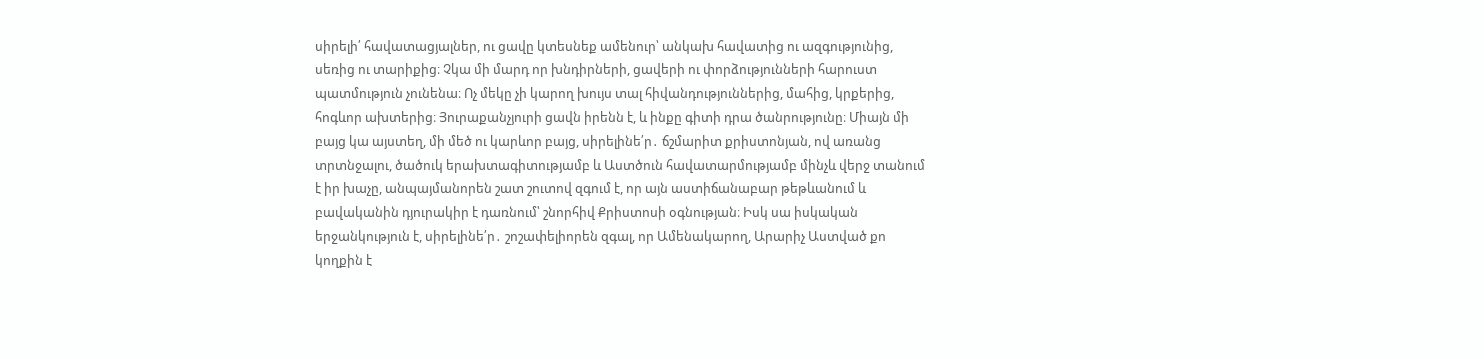սիրելի՛ հավատացյալներ, ու ցավը կտեսնեք ամենուր՝ անկախ հավատից ու ազգությունից, սեռից ու տարիքից։ Չկա մի մարդ որ խնդիրների, ցավերի ու փորձությունների հարուստ պատմություն չունենա։ Ոչ մեկը չի կարող խույս տալ հիվանդություններից, մահից, կրքերից, հոգևոր ախտերից։ Յուրաքանչյուրի ցավն իրենն է, և ինքը գիտի դրա ծանրությունը։ Միայն մի բայց կա այստեղ, մի մեծ ու կարևոր բայց, սիրելինե՛ր․ ճշմարիտ քրիստոնյան, ով առանց տրտնջալու, ծածուկ երախտագիտությամբ և Աստծուն հավատարմությամբ մինչև վերջ տանում է իր խաչը, անպայմանորեն շատ շուտով զգում է, որ այն աստիճանաբար թեթևանում և բավականին դյուրակիր է դառնում՝ շնորհիվ Քրիստոսի օգնության։ Իսկ սա իսկական երջանկություն է, սիրելինե՛ր․ շոշափելիորեն զգալ, որ Ամենակարող, Արարիչ Աստված քո կողքին է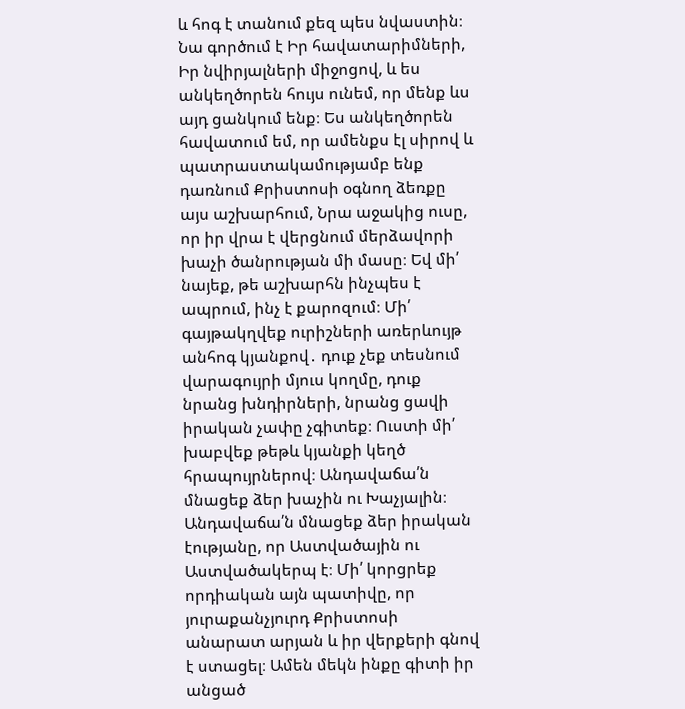և հոգ է տանում քեզ պես նվաստին։ Նա գործում է Իր հավատարիմների, Իր նվիրյալների միջոցով, և ես անկեղծորեն հույս ունեմ, որ մենք ևս այդ ցանկում ենք։ Ես անկեղծորեն հավատում եմ, որ ամենքս էլ սիրով և պատրաստակամությամբ ենք դառնում Քրիստոսի օգնող ձեռքը այս աշխարհում, Նրա աջակից ուսը, որ իր վրա է վերցնում մերձավորի խաչի ծանրության մի մասը։ Եվ մի՛ նայեք, թե աշխարհն ինչպես է ապրում, ինչ է քարոզում։ Մի՛ գայթակղվեք ուրիշների առերևույթ անհոգ կյանքով․ դուք չեք տեսնում վարագույրի մյուս կողմը, դուք նրանց խնդիրների, նրանց ցավի իրական չափը չգիտեք։ Ուստի մի՛ խաբվեք թեթև կյանքի կեղծ հրապույրներով։ Անդավաճա՛ն մնացեք ձեր խաչին ու Խաչյալին։ Անդավաճա՛ն մնացեք ձեր իրական էությանը, որ Աստվածային ու Աստվածակերպ է։ Մի՛ կորցրեք որդիական այն պատիվը, որ յուրաքանչյուրդ Քրիստոսի անարատ արյան և իր վերքերի գնով է ստացել։ Ամեն մեկն ինքը գիտի իր անցած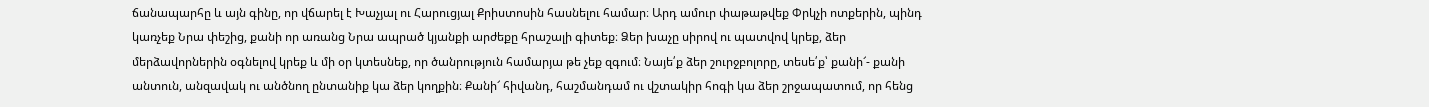ճանապարհը և այն գինը, որ վճարել է Խաչյալ ու Հարուցյալ Քրիստոսին հասնելու համար։ Արդ ամուր փաթաթվեք Փրկչի ոտքերին, պինդ կառչեք Նրա փեշից, քանի որ առանց Նրա ապրած կյանքի արժեքը հրաշալի գիտեք։ Ձեր խաչը սիրով ու պատվով կրեք, ձեր մերձավորներին օգնելով կրեք և մի օր կտեսնեք, որ ծանրություն համարյա թե չեք զգում։ Նայե՛ք ձեր շուրջբոլորը, տեսե՛ք՝ քանի՜- քանի անտուն, անզավակ ու անծնող ընտանիք կա ձեր կողքին։ Քանի՜ հիվանդ, հաշմանդամ ու վշտակիր հոգի կա ձեր շրջապատում, որ հենց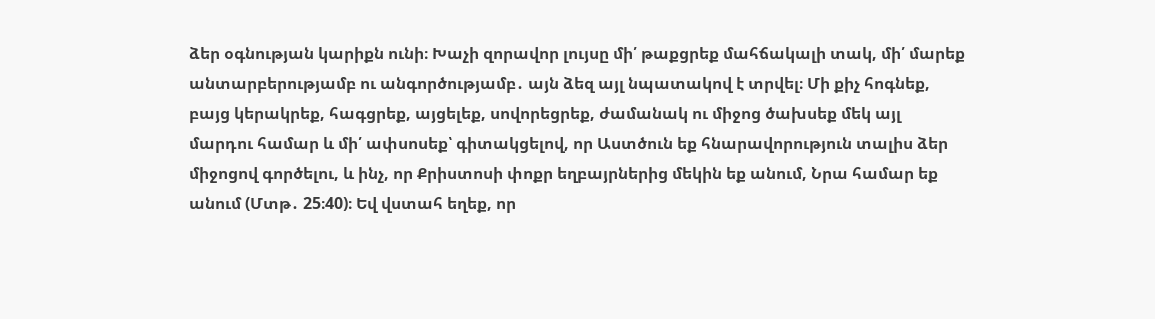ձեր օգնության կարիքն ունի։ Խաչի զորավոր լույսը մի՛ թաքցրեք մահճակալի տակ, մի՛ մարեք անտարբերությամբ ու անգործությամբ․ այն ձեզ այլ նպատակով է տրվել։ Մի քիչ հոգնեք, բայց կերակրեք, հագցրեք, այցելեք, սովորեցրեք, ժամանակ ու միջոց ծախսեք մեկ այլ մարդու համար և մի՛ ափսոսեք՝ գիտակցելով, որ Աստծուն եք հնարավորություն տալիս ձեր միջոցով գործելու, և ինչ, որ Քրիստոսի փոքր եղբայրներից մեկին եք անում, Նրա համար եք անում (Մտթ․ 25։40)։ Եվ վստահ եղեք, որ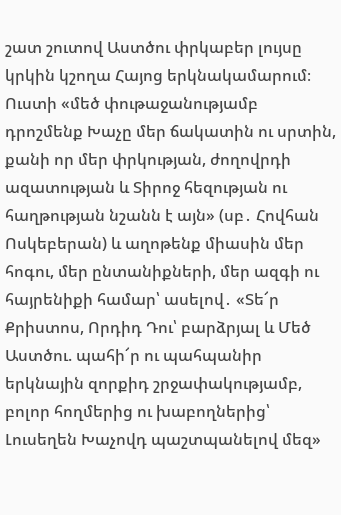շատ շուտով Աստծու փրկաբեր լույսը կրկին կշողա Հայոց երկնակամարում։ Ուստի «մեծ փութաջանությամբ դրոշմենք Խաչը մեր ճակատին ու սրտին, քանի որ մեր փրկության, ժողովրդի ազատության և Տիրոջ հեզության ու հաղթության նշանն է այն» (սբ․ Հովհան Ոսկեբերան) և աղոթենք միասին մեր հոգու, մեր ընտանիքների, մեր ազգի ու հայրենիքի համար՝ ասելով․ «Տե՜ր Քրիստոս, Որդիդ Դու՝ բարձրյալ և Մեծ Աստծու. պահի՜ր ու պահպանիր երկնային զորքիդ շրջափակությամբ, բոլոր հողմերից ու խաբողներից՝ Լուսեղեն Խաչովդ պաշտպանելով մեզ»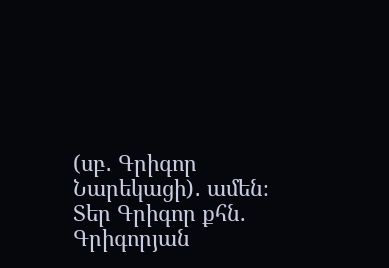(սբ․ Գրիգոր Նարեկացի)․ ամեն։
Տեր Գրիգոր քհն. Գրիգորյան